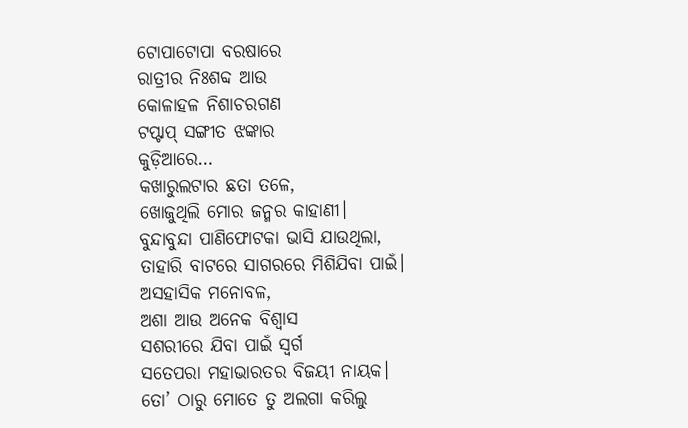ଟୋପାଟୋପା ବରଷାରେ
ରାତ୍ରୀର ନିଃଶବ୍ଦ ଆଉ
କୋଳାହଳ ନିଶାଚରଗଣ
ଟପ୍ଟାପ୍ ସଙ୍ଗୀତ ଝଙ୍କାର
କୁଡ଼ିଆରେ…
କଖାରୁଲଟାର ଛତା ତଳେ,
ଖୋଜୁଥିଲି ମୋର ଜନ୍ମର କାହାଣୀ।
ବୁନ୍ଦାବୁନ୍ଦା ପାଣିଫୋଟକା ଭାସି ଯାଉଥିଲା,
ତାହାରି ବାଟରେ ସାଗରରେ ମିଶିଯିବା ପାଇଁ।
ଅସହାସିକ ମନୋବଳ,
ଅଶା ଆଉ ଅନେକ ବିଶ୍ବାସ
ସଶରୀରେ ଯିବା ପାଇଁ ସ୍ବର୍ଗ
ସତେପରା ମହାଭାରତର ବିଜୟୀ ନାୟକ।
ତୋ’ ଠାରୁ ମୋତେ ତୁ ଅଲଗା କରିଲୁ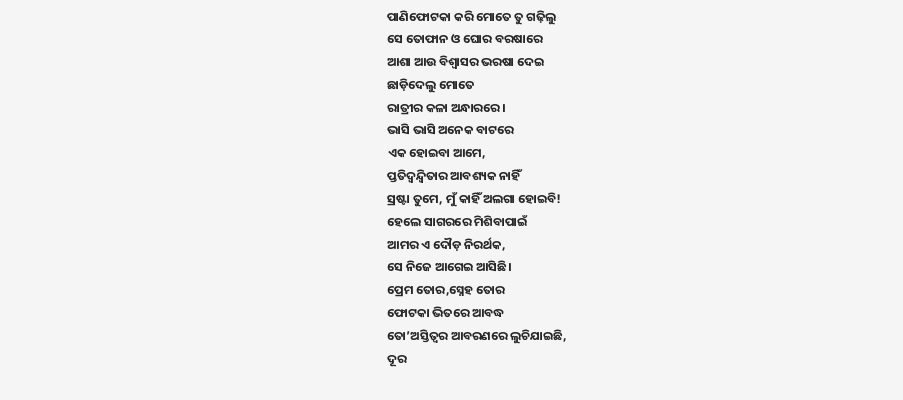ପାଣିଫୋଟକା କରି ମୋତେ ତୁ ଗଢ଼ିଲୁ
ସେ ତୋଫାନ ଓ ଘୋର ବରଷାରେ
ଆଶା ଆଉ ବିଶ୍ବାସର ଭରଷା ଦେଇ
ଛାଡ଼ିଦେଲୁ ମୋତେ
ରାତ୍ରୀର କଳା ଅନ୍ଧାରରେ।
ଭାସି ଭାସି ଅନେକ ବାଟରେ
ଏକ ହୋଇବା ଆମେ,
ପ୍ତତିଦ୍ବନ୍ଦ୍ବିତାର ଆବଶ୍ୟକ ନାହିଁ
ସ୍ରଷ୍ଟା ତୁମେ, ମୁଁ କାହିଁ ଅଲଗା ହୋଇବି!
ହେଲେ ସାଗରରେ ମିଶିବାପାଇଁ
ଆମର ଏ ଦୌଡ଼ ନିରର୍ଥକ,
ସେ ନିଜେ ଆଗେଇ ଆସିଛି।
ପ୍ରେମ ତୋର,ସ୍ନେହ ତୋର
ଫୋଟକା ଭିତରେ ଆବଦ୍ଧ
ତୋ’ଅସ୍ତିତ୍ବର ଆବରଣରେ ଲୁଚିଯାଇଛି,
ଦୂର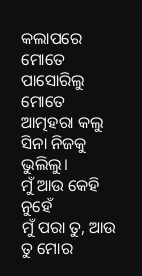କଲାପରେ ମୋତେ ପାସୋରିଲୁ
ମୋତେ ଆତ୍ମହରା କଲୁ ସିନା ନିଜକୁ ଭୁଲିଲୁ।
ମୁଁ ଆଉ କେହି ନୁହେଁ
ମୁଁ ପରା ତୁ, ଆଉ ତୁ ମୋର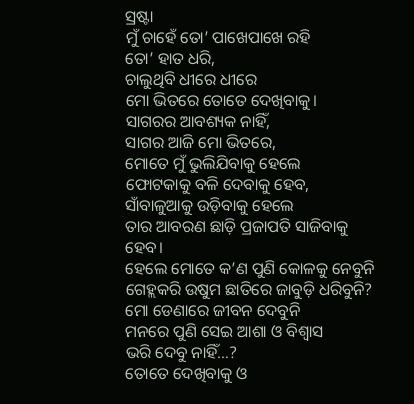ସ୍ରଷ୍ଟା
ମୁଁ ଚାହେଁ ତୋ’ ପାଖେପାଖେ ରହି
ତୋ’ ହାତ ଧରି,
ଚାଲୁଥିବି ଧୀରେ ଧୀରେ
ମୋ ଭିତରେ ତୋତେ ଦେଖିବାକୁ।
ସାଗରର ଆବଶ୍ୟକ ନାହିଁ,
ସାଗର ଆଜି ମୋ ଭିତରେ,
ମୋତେ ମୁଁ ଭୁଲିଯିବାକୁ ହେଲେ
ଫୋଟକାକୁ ବଳି ଦେବାକୁ ହେବ,
ସାଁବାଳୁଆକୁ ଉଡ଼ିବାକୁ ହେଲେ
ତାର ଆବରଣ ଛାଡ଼ି ପ୍ରଜାପତି ସାଜିବାକୁ ହେବ।
ହେଲେ ମୋତେ କ’ଣ ପୁଣି କୋଳକୁ ନେବୁନି
ଗେହ୍ଲକରି ଉଷୁମ ଛାତିରେ ଜାବୁଡ଼ି ଧରିବୁନି?
ମୋ ଡେଣାରେ ଜୀବନ ଦେବୁନି
ମନରେ ପୁଣି ସେଇ ଆଶା ଓ ବିଶ୍ବାସ
ଭରି ଦେବୁ ନାହିଁ…?
ତୋତେ ଦେଖିବାକୁ ଓ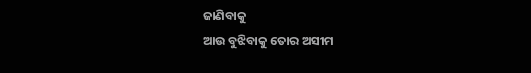ଜାଣିବାକୁ
ଆଉ ବୁଝିବାକୁ ତୋର ଅସୀମ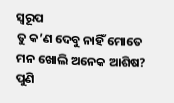ସ୍ବରୂପ
ତୁ କ’ଣ ଦେବୁ ନାହିଁ ମୋତେ
ମନ ଖୋଲି ଅନେକ ଆଶିଷ?
ପୁଣି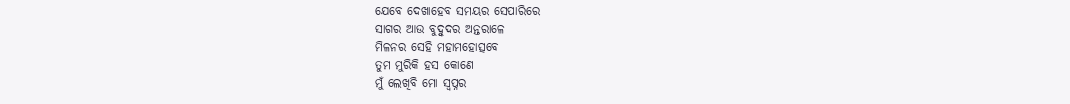ଯେବେ ଦେଖାହେବ ସମୟର ସେପାରିରେ
ସାଗର ଆଉ ବୁଦ୍ବୁଦର ଅନ୍ତରାଳେ
ମିଳନର ସେହି ମହାମହୋତ୍ସବେ
ତୁମ ମୁରିକି ହସ କୋଣେ
ମୁଁ ଲେଖିବି ମୋ ସ୍ବପ୍ନର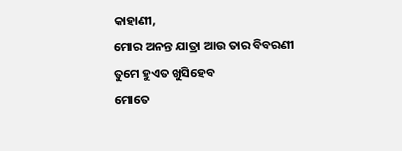କାହାଣୀ,
ମୋର ଅନନ୍ତ ଯାତ୍ରା ଆଉ ତାର ବିବରଣୀ
ତୁମେ ହୁଏତ ଖୁସିହେବ
ମୋତେ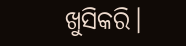ଖୁସିକରି।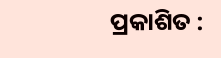ପ୍ରକାଶିତ :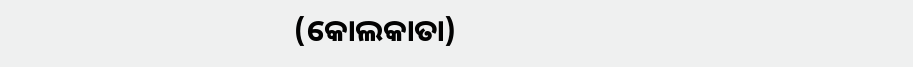(କୋଲକାତା)